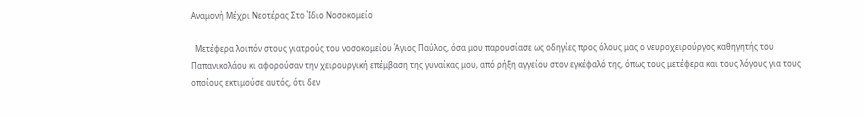Αναμονή Μέχρι Νεοτέρας Στο Ίδιο Νοσοκομείο

  Μετέφερα λοιπόν στους γιατρούς του νοσοκομείου Άγιος Παύλος, όσα μου παρουσίασε ως οδηγίες προς όλους μας ο νευροχειρούργος καθηγητής του Παπανικολάου κι αφορούσαν την χειρουργική επέμβαση της γυναίκας μου, από ρήξη αγγείου στον εγκέφαλό της, όπως τους μετέφερα και τους λόγους για τους οποίους εκτιμούσε αυτός, ότι δεν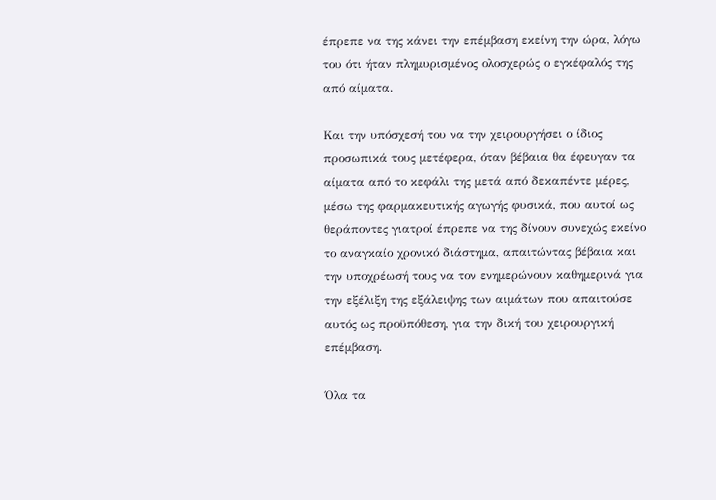έπρεπε να της κάνει την επέμβαση εκείνη την ώρα, λόγω του ότι ήταν πλημυρισμένος ολοσχερώς ο εγκέφαλός της από αίματα.

Και την υπόσχεσή του να την χειρουργήσει ο ίδιος προσωπικά τους μετέφερα, όταν βέβαια θα έφευγαν τα αίματα από το κεφάλι της μετά από δεκαπέντε μέρες, μέσω της φαρμακευτικής αγωγής φυσικά, που αυτοί ως θεράποντες γιατροί έπρεπε να της δίνουν συνεχώς εκείνο το αναγκαίο χρονικό διάστημα, απαιτώντας βέβαια και την υποχρέωσή τους να τον ενημερώνουν καθημερινά για την εξέλιξη της εξάλειψης των αιμάτων που απαιτούσε αυτός ως προϋπόθεση, για την δική του χειρουργική επέμβαση.

Όλα τα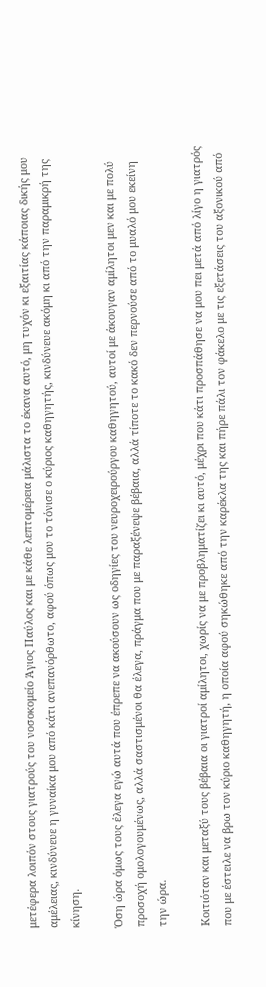μετέφερα λοιπόν στους γιατρούς του νοσοκομείο Άγιος Παύλος και με κάθε λεπτομέρεια μάλιστα το έκανα αυτό, μη τυχόν κι εξαιτίας κάποιας δικής μου αμέλειας, κινδύνευε η γυναίκα μου από κάτι ανεπανόρθωτο, αφού όπως μου το τόνισε ο κύριος καθηγητής, κινδύνευε ακόμη κι από την παραμικρή της κίνηση.

Όση ώρα όμως τους έλεγα εγώ αυτά που έπρεπε να ακούσουν ως οδηγίες του νευροχειρούργου καθηγητού, αυτοί με άκουγαν αμίλητοι μεν και με πολύ προσοχή ομολογουμένως, αλλά σαστισμένοι θα έλεγα, πράγμα που με παραξένεψε βέβαια, αλλά τίποτε το κακό δεν περνούσε από το μυαλό μου εκείνη την ώρα.

Κοιτιόταν και μεταξύ τους βέβαια οι γιατροί αμίλητοι, χωρίς να με προβληματίζει κι αυτό, μέχρι που κάτι προσπάθησε να μου πει μετά από λίγο η γιατρός που με έστειλε να βρω τον κύριο καθηγητή, η οποία αφού σηκώθηκε από την καρέκλα της και πήρε πάλι τον φάκελο με τις εξετάσεις του αξονικού από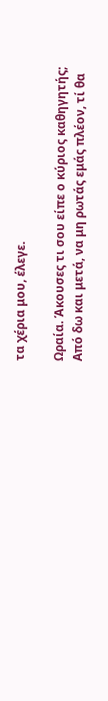τα χέρια μου, έλεγε.

Ωραία. Άκουσες τι σου είπε ο κύριος καθηγητής; Από δω και μετά, να μη ρωτάς εμάς πλέον, τί θα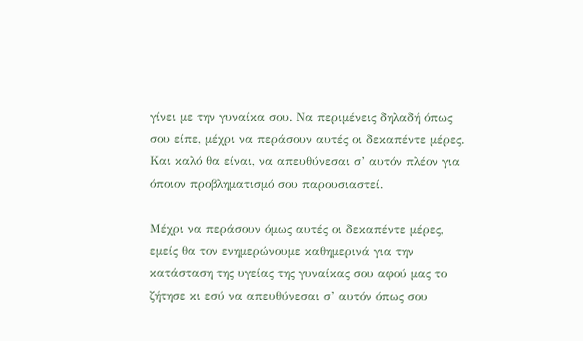γίνει με την γυναίκα σου. Να περιμένεις δηλαδή όπως σου είπε, μέχρι να περάσουν αυτές οι δεκαπέντε μέρες. Και καλό θα είναι, να απευθύνεσαι σ’ αυτόν πλέον για όποιον προβληματισμό σου παρουσιαστεί.

Μέχρι να περάσουν όμως αυτές οι δεκαπέντε μέρες, εμείς θα τον ενημερώνουμε καθημερινά για την κατάσταση της υγείας της γυναίκας σου αφού μας το ζήτησε κι εσύ να απευθύνεσαι σ’ αυτόν όπως σου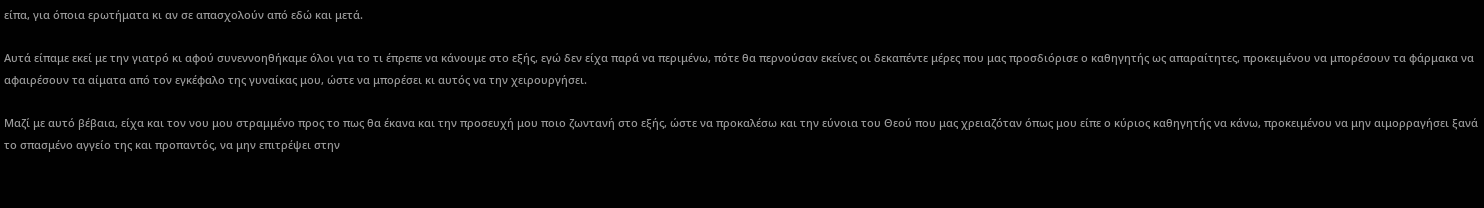είπα, για όποια ερωτήματα κι αν σε απασχολούν από εδώ και μετά.

Αυτά είπαμε εκεί με την γιατρό κι αφού συνεννοηθήκαμε όλοι για το τι έπρεπε να κάνουμε στο εξής, εγώ δεν είχα παρά να περιμένω, πότε θα περνούσαν εκείνες οι δεκαπέντε μέρες που μας προσδιόρισε ο καθηγητής ως απαραίτητες, προκειμένου να μπορέσουν τα φάρμακα να αφαιρέσουν τα αίματα από τον εγκέφαλο της γυναίκας μου, ώστε να μπορέσει κι αυτός να την χειρουργήσει.

Μαζί με αυτό βέβαια, είχα και τον νου μου στραμμένο προς το πως θα έκανα και την προσευχή μου ποιο ζωντανή στο εξής, ώστε να προκαλέσω και την εύνοια του Θεού που μας χρειαζόταν όπως μου είπε ο κύριος καθηγητής να κάνω, προκειμένου να μην αιμορραγήσει ξανά το σπασμένο αγγείο της και προπαντός, να μην επιτρέψει στην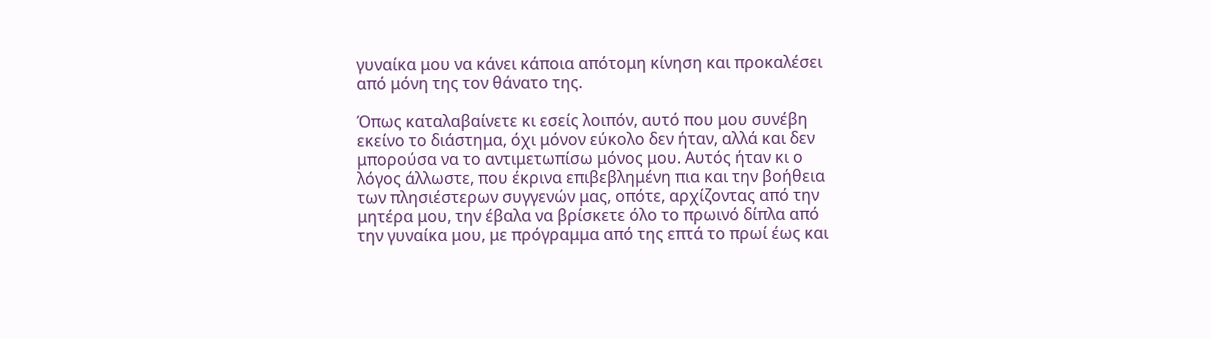γυναίκα μου να κάνει κάποια απότομη κίνηση και προκαλέσει από μόνη της τον θάνατο της.

Όπως καταλαβαίνετε κι εσείς λοιπόν, αυτό που μου συνέβη εκείνο το διάστημα, όχι μόνον εύκολο δεν ήταν, αλλά και δεν μπορούσα να το αντιμετωπίσω μόνος μου. Αυτός ήταν κι ο λόγος άλλωστε, που έκρινα επιβεβλημένη πια και την βοήθεια των πλησιέστερων συγγενών μας, οπότε, αρχίζοντας από την μητέρα μου, την έβαλα να βρίσκετε όλο το πρωινό δίπλα από την γυναίκα μου, με πρόγραμμα από της επτά το πρωί έως και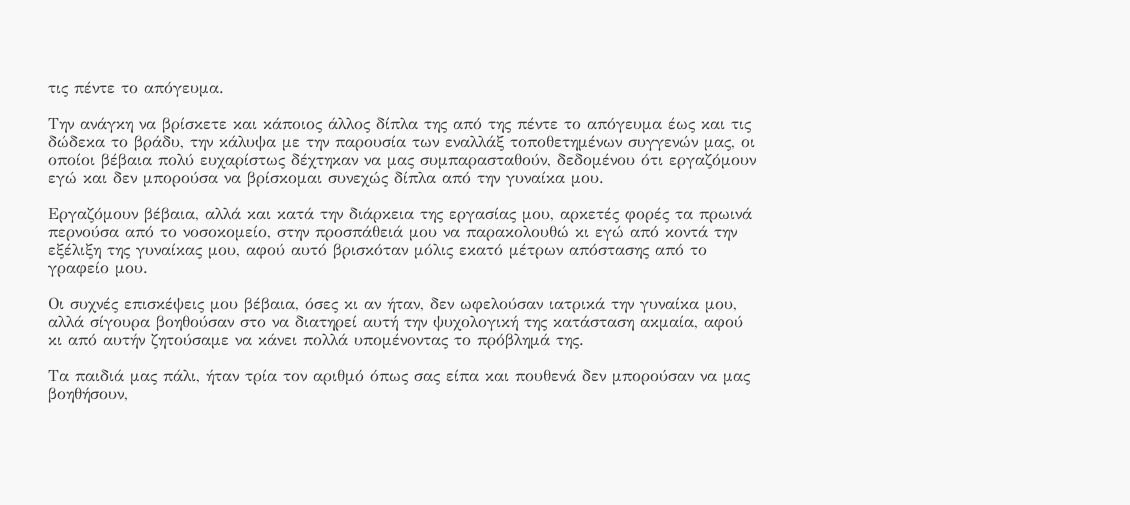τις πέντε το απόγευμα.

Την ανάγκη να βρίσκετε και κάποιος άλλος δίπλα της από της πέντε το απόγευμα έως και τις δώδεκα το βράδυ, την κάλυψα με την παρουσία των εναλλάξ τοποθετημένων συγγενών μας, οι οποίοι βέβαια πολύ ευχαρίστως δέχτηκαν να μας συμπαρασταθούν, δεδομένου ότι εργαζόμουν εγώ και δεν μπορούσα να βρίσκομαι συνεχώς δίπλα από την γυναίκα μου.

Εργαζόμουν βέβαια, αλλά και κατά την διάρκεια της εργασίας μου, αρκετές φορές τα πρωινά περνούσα από το νοσοκομείο, στην προσπάθειά μου να παρακολουθώ κι εγώ από κοντά την εξέλιξη της γυναίκας μου, αφού αυτό βρισκόταν μόλις εκατό μέτρων απόστασης από το γραφείο μου.

Οι συχνές επισκέψεις μου βέβαια, όσες κι αν ήταν, δεν ωφελούσαν ιατρικά την γυναίκα μου, αλλά σίγουρα βοηθούσαν στο να διατηρεί αυτή την ψυχολογική της κατάσταση ακμαία, αφού κι από αυτήν ζητούσαμε να κάνει πολλά υπομένοντας το πρόβλημά της.

Τα παιδιά μας πάλι, ήταν τρία τον αριθμό όπως σας είπα και πουθενά δεν μπορούσαν να μας βοηθήσουν,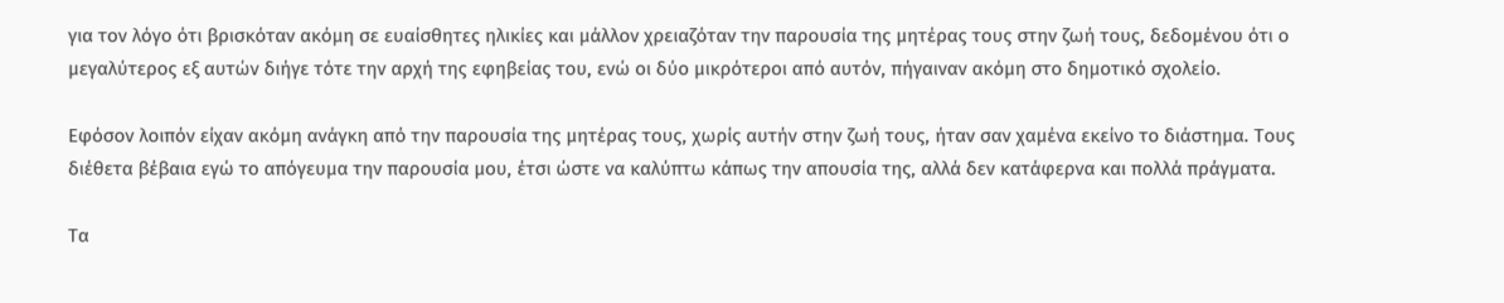για τον λόγο ότι βρισκόταν ακόμη σε ευαίσθητες ηλικίες και μάλλον χρειαζόταν την παρουσία της μητέρας τους στην ζωή τους, δεδομένου ότι ο μεγαλύτερος εξ αυτών διήγε τότε την αρχή της εφηβείας του, ενώ οι δύο μικρότεροι από αυτόν, πήγαιναν ακόμη στο δημοτικό σχολείο.

Εφόσον λοιπόν είχαν ακόμη ανάγκη από την παρουσία της μητέρας τους, χωρίς αυτήν στην ζωή τους, ήταν σαν χαμένα εκείνο το διάστημα. Τους διέθετα βέβαια εγώ το απόγευμα την παρουσία μου, έτσι ώστε να καλύπτω κάπως την απουσία της, αλλά δεν κατάφερνα και πολλά πράγματα.

Τα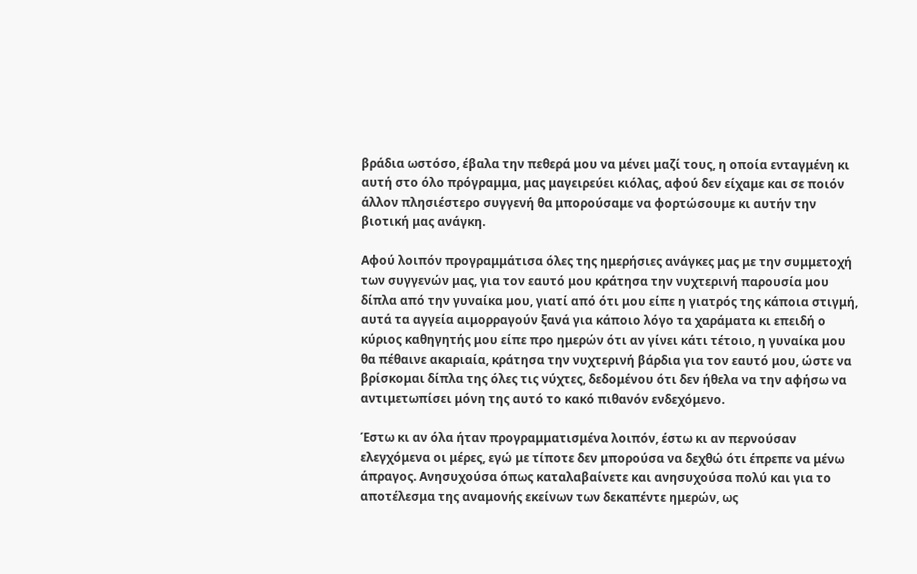βράδια ωστόσο, έβαλα την πεθερά μου να μένει μαζί τους, η οποία ενταγμένη κι αυτή στο όλο πρόγραμμα, μας μαγειρεύει κιόλας, αφού δεν είχαμε και σε ποιόν άλλον πλησιέστερο συγγενή θα μπορούσαμε να φορτώσουμε κι αυτήν την βιοτική μας ανάγκη.

Αφού λοιπόν προγραμμάτισα όλες της ημερήσιες ανάγκες μας με την συμμετοχή των συγγενών μας, για τον εαυτό μου κράτησα την νυχτερινή παρουσία μου δίπλα από την γυναίκα μου, γιατί από ότι μου είπε η γιατρός της κάποια στιγμή, αυτά τα αγγεία αιμορραγούν ξανά για κάποιο λόγο τα χαράματα κι επειδή ο κύριος καθηγητής μου είπε προ ημερών ότι αν γίνει κάτι τέτοιο, η γυναίκα μου θα πέθαινε ακαριαία, κράτησα την νυχτερινή βάρδια για τον εαυτό μου, ώστε να βρίσκομαι δίπλα της όλες τις νύχτες, δεδομένου ότι δεν ήθελα να την αφήσω να αντιμετωπίσει μόνη της αυτό το κακό πιθανόν ενδεχόμενο.

Έστω κι αν όλα ήταν προγραμματισμένα λοιπόν, έστω κι αν περνούσαν ελεγχόμενα οι μέρες, εγώ με τίποτε δεν μπορούσα να δεχθώ ότι έπρεπε να μένω άπραγος. Ανησυχούσα όπως καταλαβαίνετε και ανησυχούσα πολύ και για το αποτέλεσμα της αναμονής εκείνων των δεκαπέντε ημερών, ως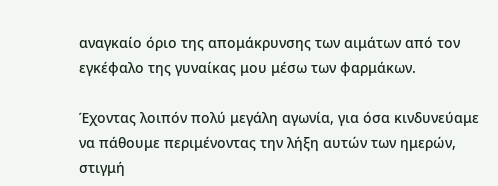αναγκαίο όριο της απομάκρυνσης των αιμάτων από τον εγκέφαλο της γυναίκας μου μέσω των φαρμάκων.

Έχοντας λοιπόν πολύ μεγάλη αγωνία, για όσα κινδυνεύαμε να πάθουμε περιμένοντας την λήξη αυτών των ημερών, στιγμή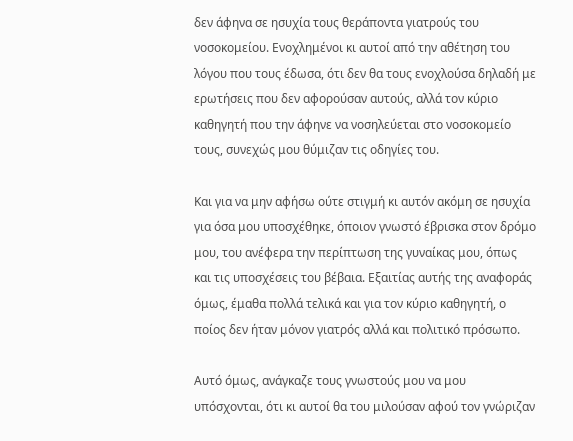δεν άφηνα σε ησυχία τους θεράποντα γιατρούς του νοσοκομείου. Ενοχλημένοι κι αυτοί από την αθέτηση του λόγου που τους έδωσα, ότι δεν θα τους ενοχλούσα δηλαδή με ερωτήσεις που δεν αφορούσαν αυτούς, αλλά τον κύριο καθηγητή που την άφηνε να νοσηλεύεται στο νοσοκομείο τους, συνεχώς μου θύμιζαν τις οδηγίες του.

Και για να μην αφήσω ούτε στιγμή κι αυτόν ακόμη σε ησυχία για όσα μου υποσχέθηκε, όποιον γνωστό έβρισκα στον δρόμο μου, του ανέφερα την περίπτωση της γυναίκας μου, όπως και τις υποσχέσεις του βέβαια. Εξαιτίας αυτής της αναφοράς όμως, έμαθα πολλά τελικά και για τον κύριο καθηγητή, ο ποίος δεν ήταν μόνον γιατρός αλλά και πολιτικό πρόσωπο.

Αυτό όμως, ανάγκαζε τους γνωστούς μου να μου υπόσχονται, ότι κι αυτοί θα του μιλούσαν αφού τον γνώριζαν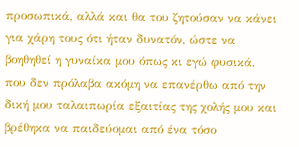προσωπικά, αλλά και θα του ζητούσαν να κάνει για χάρη τους ότι ήταν δυνατόν, ώστε να βοηθηθεί η γυναίκα μου όπως κι εγώ φυσικά, που δεν πρόλαβα ακόμη να επανέρθω από την δική μου ταλαιπωρία εξαιτίας της χολής μου και βρέθηκα να παιδεύομαι από ένα τόσο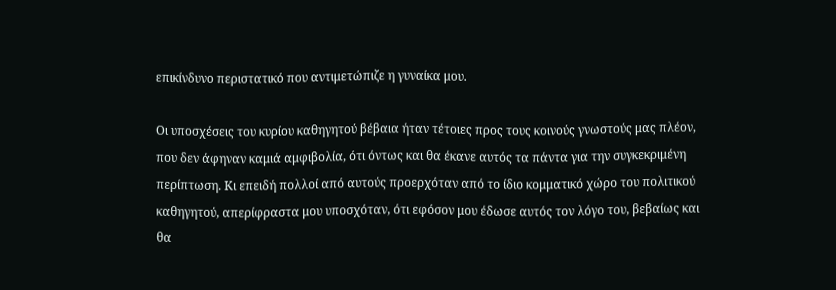επικίνδυνο περιστατικό που αντιμετώπιζε η γυναίκα μου.

Οι υποσχέσεις του κυρίου καθηγητού βέβαια ήταν τέτοιες προς τους κοινούς γνωστούς μας πλέον, που δεν άφηναν καμιά αμφιβολία, ότι όντως και θα έκανε αυτός τα πάντα για την συγκεκριμένη περίπτωση. Κι επειδή πολλοί από αυτούς προερχόταν από το ίδιο κομματικό χώρο του πολιτικού καθηγητού, απερίφραστα μου υποσχόταν, ότι εφόσον μου έδωσε αυτός τον λόγο του, βεβαίως και θα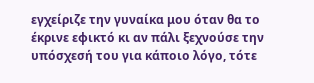εγχείριζε την γυναίκα μου όταν θα το έκρινε εφικτό κι αν πάλι ξεχνούσε την υπόσχεσή του για κάποιο λόγο, τότε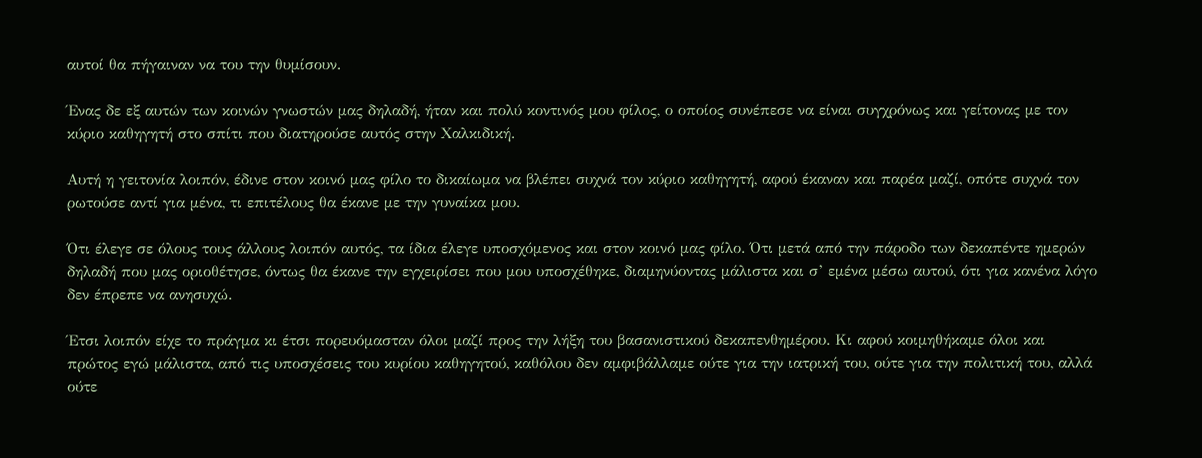αυτοί θα πήγαιναν να του την θυμίσουν.

Ένας δε εξ αυτών των κοινών γνωστών μας δηλαδή, ήταν και πολύ κοντινός μου φίλος, ο οποίος συνέπεσε να είναι συγχρόνως και γείτονας με τον κύριο καθηγητή στο σπίτι που διατηρούσε αυτός στην Χαλκιδική.

Αυτή η γειτονία λοιπόν, έδινε στον κοινό μας φίλο το δικαίωμα να βλέπει συχνά τον κύριο καθηγητή, αφού έκαναν και παρέα μαζί, οπότε συχνά τον ρωτούσε αντί για μένα, τι επιτέλους θα έκανε με την γυναίκα μου.

Ότι έλεγε σε όλους τους άλλους λοιπόν αυτός, τα ίδια έλεγε υποσχόμενος και στον κοινό μας φίλο. Ότι μετά από την πάροδο των δεκαπέντε ημερών δηλαδή που μας οριοθέτησε, όντως θα έκανε την εγχειρίσει που μου υποσχέθηκε, διαμηνύοντας μάλιστα και σ’ εμένα μέσω αυτού, ότι για κανένα λόγο δεν έπρεπε να ανησυχώ.

Έτσι λοιπόν είχε το πράγμα κι έτσι πορευόμασταν όλοι μαζί προς την λήξη του βασανιστικού δεκαπενθημέρου. Κι αφού κοιμηθήκαμε όλοι και πρώτος εγώ μάλιστα, από τις υποσχέσεις του κυρίου καθηγητού, καθόλου δεν αμφιβάλλαμε ούτε για την ιατρική του, ούτε για την πολιτική του, αλλά ούτε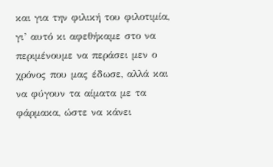και για την φιλική του φιλοτιμία, γι’ αυτό κι αφεθήκαμε στο να περιμένουμε να περάσει μεν ο χρόνος που μας έδωσε, αλλά και να φύγουν τα αίματα με τα φάρμακα, ώστε να κάνει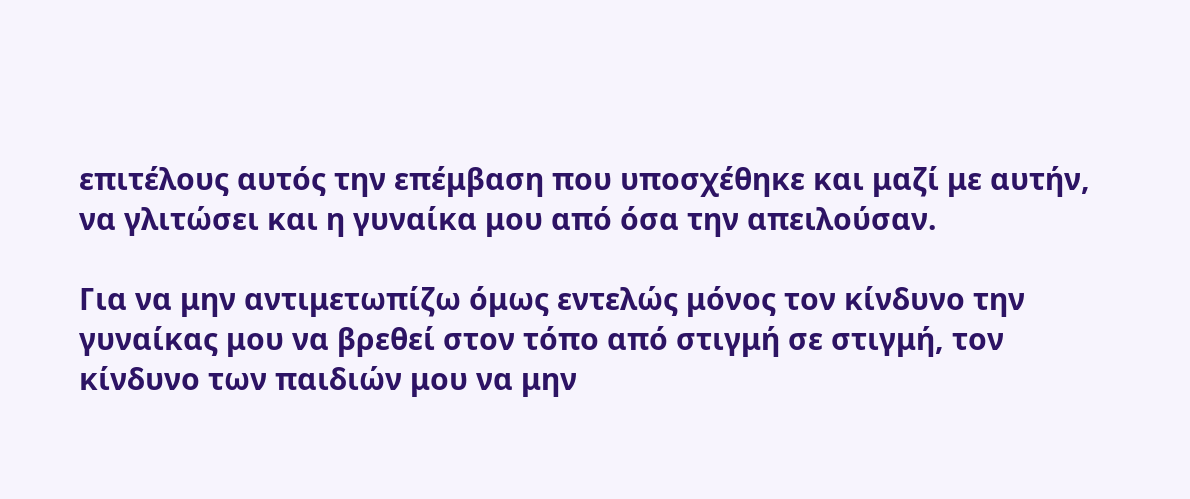επιτέλους αυτός την επέμβαση που υποσχέθηκε και μαζί με αυτήν, να γλιτώσει και η γυναίκα μου από όσα την απειλούσαν.

Για να μην αντιμετωπίζω όμως εντελώς μόνος τον κίνδυνο την γυναίκας μου να βρεθεί στον τόπο από στιγμή σε στιγμή, τον κίνδυνο των παιδιών μου να μην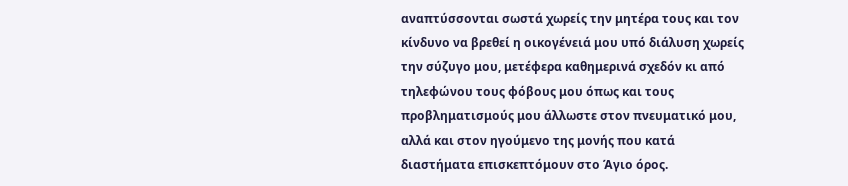αναπτύσσονται σωστά χωρείς την μητέρα τους και τον κίνδυνο να βρεθεί η οικογένειά μου υπό διάλυση χωρείς την σύζυγο μου, μετέφερα καθημερινά σχεδόν κι από τηλεφώνου τους φόβους μου όπως και τους προβληματισμούς μου άλλωστε στον πνευματικό μου, αλλά και στον ηγούμενο της μονής που κατά διαστήματα επισκεπτόμουν στο Άγιο όρος.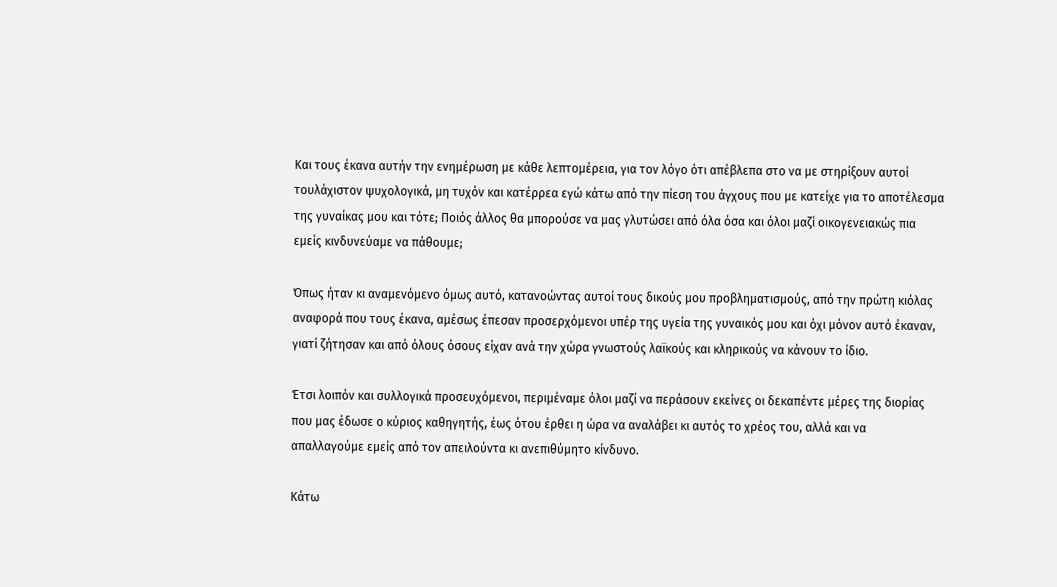Και τους έκανα αυτήν την ενημέρωση με κάθε λεπτομέρεια, για τον λόγο ότι απέβλεπα στο να με στηρίξουν αυτοί τουλάχιστον ψυχολογικά, μη τυχόν και κατέρρεα εγώ κάτω από την πίεση του άγχους που με κατείχε για το αποτέλεσμα της γυναίκας μου και τότε; Ποιός άλλος θα μπορούσε να μας γλυτώσει από όλα όσα και όλοι μαζί οικογενειακώς πια εμείς κινδυνεύαμε να πάθουμε;

Όπως ήταν κι αναμενόμενο όμως αυτό, κατανοώντας αυτοί τους δικούς μου προβληματισμούς, από την πρώτη κιόλας αναφορά που τους έκανα, αμέσως έπεσαν προσερχόμενοι υπέρ της υγεία της γυναικός μου και όχι μόνον αυτό έκαναν, γιατί ζήτησαν και από όλους όσους είχαν ανά την χώρα γνωστούς λαϊκούς και κληρικούς να κάνουν το ίδιο.

Έτσι λοιπόν και συλλογικά προσευχόμενοι, περιμέναμε όλοι μαζί να περάσουν εκείνες οι δεκαπέντε μέρες της διορίας που μας έδωσε ο κύριος καθηγητής, έως ότου έρθει η ώρα να αναλάβει κι αυτός το χρέος του, αλλά και να απαλλαγούμε εμείς από τον απειλούντα κι ανεπιθύμητο κίνδυνο.

Κάτω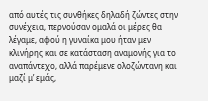από αυτές τις συνθήκες δηλαδή ζώντες στην συνέχεια, περνούσαν ομαλά οι μέρες θα λέγαμε, αφού η γυναίκα μου ήταν μεν κλινήρης και σε κατάσταση αναμονής για το αναπάντεχο, αλλά παρέμενε ολοζώντανη και μαζί μ’ εμάς,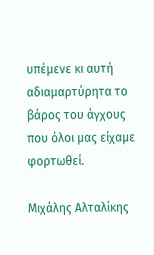υπέμενε κι αυτή αδιαμαρτύρητα το βάρος του άγχους που όλοι μας είχαμε φορτωθεί.

Μιχάλης Αλταλίκης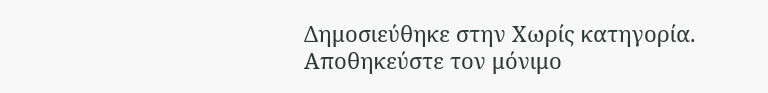Δημοσιεύθηκε στην Χωρίς κατηγορία. Αποθηκεύστε τον μόνιμο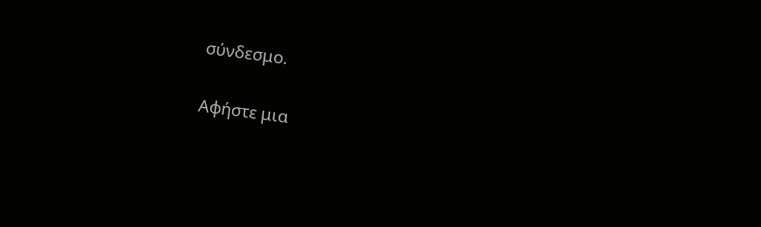σύνδεσμο.

Αφήστε μια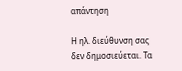απάντηση

Η ηλ. διεύθυνση σας δεν δημοσιεύεται. Τα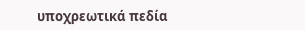υποχρεωτικά πεδία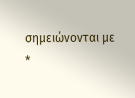σημειώνονται με *